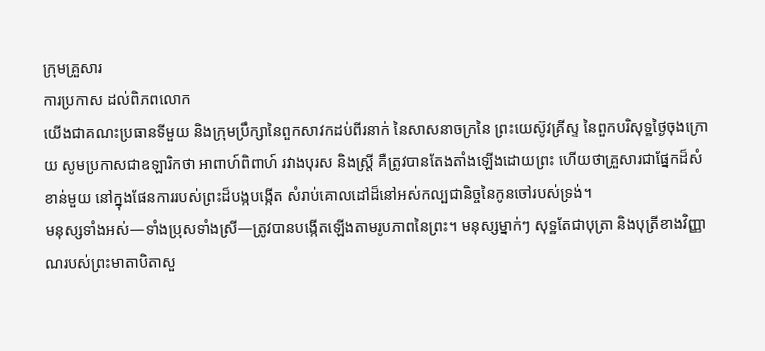ក្រុមគ្រួសារ
ការប្រកាស ដល់ពិភពលោក
យើងជាគណះប្រធានទីមួយ និងក្រុមប្រឹក្សានៃពួកសាវកដប់ពីរនាក់ នៃសាសនាចក្រនៃ ព្រះយេស៊ូវគ្រីស្ទ នៃពួកបរិសុទ្ឋថ្ងៃចុងក្រោយ សូមប្រកាសជាឧឡារិកថា អាពាហ៍ពិពាហ៍ រវាងបុរស និងស្រី្ត គឺត្រូវបានតែងតាំងឡើងដោយព្រះ ហើយថាគ្រួសារជាផ្នែកដ៏សំខាន់មួយ នៅក្នុងផែនការរបស់ព្រះដ៏បង្កបង្កើត សំរាប់គោលដៅដ៏នៅអស់កល្បជានិច្ចនៃកូនចៅរបស់ទ្រង់។
មនុស្សទាំងអស់—ទាំងប្រុសទាំងស្រី—ត្រូវបានបង្កើតឡើងតាមរូបភាពនៃព្រះ។ មនុស្សម្នាក់ៗ សុទ្ឋតែជាបុត្រា និងបុត្រីខាងវិញ្ញាណរបស់ព្រះមាតាបិតាសួ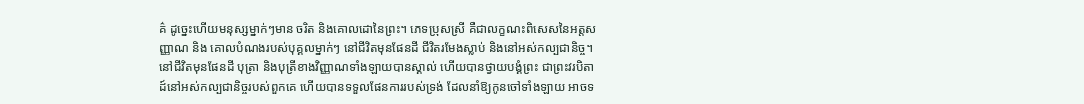គ៌ ដូច្នេះហើយមនុស្សម្នាក់ៗមាន ចរិត និងគោលដោនៃព្រះ។ ភេទប្រុសស្រី គឺជាលក្ខណះពិសេសនៃអត្តសញ្ញាណ និង គោលបំណងរបស់បុគ្គលម្នាក់ៗ នៅជីវិតមុនផែនដី ជីវិតរមែងស្លាប់ និងនៅអស់កល្បជានិច្ច។
នៅជីវិតមុនផែនដី បុត្រា និងបុត្រីខាងវិញ្ញាណទាំងឡាយបានស្គាល់ ហើយបានថ្វាយបង្គំព្រះ ជាព្រះវរបិតាដ៍នៅអស់កល្បជានិច្ចរបស់ពួកគេ ហើយបានទទួលផែនការរបស់ទ្រង់ ដែលនាំឱ្យកូនចៅទាំងឡាយ អាចទ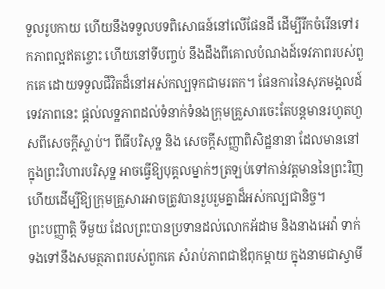ទួលរូបកាយ ហើយនឹងទទួលបទពិសោធន៍នៅលើផែនដី ដើម្បីរីកចំរើនទៅរកភាពល្អឥតខ្ចោះ ហើយនៅទីបញ្ចប់ នឹងដឹងពីគោលបំណងដ៍ទេវភាពរបស់ពួកគេ ដោយទទួលជីវិតដ៏នៅអស់កល្បទុកជាមរតក។ ផែនការនៃសុភមង្គលដ៍ទេវភាពនេះ ផ្តល់លទ្ឋភាពដល់ទំនាក់ទំនងក្រុមគ្រួសារចេះតែបន្តមានរហូតហួសពីសេចក្តីស្លាប់។ ពីធីបរិសុទ្ឋ និង សេចក្តីសញ្ញាពិសិដ្ឋនានា ដែលមាននៅក្នុងព្រះវិហារបរិសុទ្ឋ អាចធ្វើឱ្យបុគ្គលម្នាក់ៗត្រឡប់ទៅកាន់វត្តមាននៃព្រះរិញ ហើយដើម្បីឱ្យក្រុមគ្រួសារអាចត្រូវបានរួបរួមគ្នាដ៏អស់កល្បជានិច្ច។
ព្រះបញ្ញាត្តិ ទីមួយ ដែលព្រះបានប្រទានដល់លោកអ័ដាម និងនាងអេវ៉ា ទាក់ទងទៅនឹងសមត្ថភាពរបស់ពួកគេ សំរាប់ភាពជាឪពុកម្ដាយ ក្នុងនាមជាស្វាមី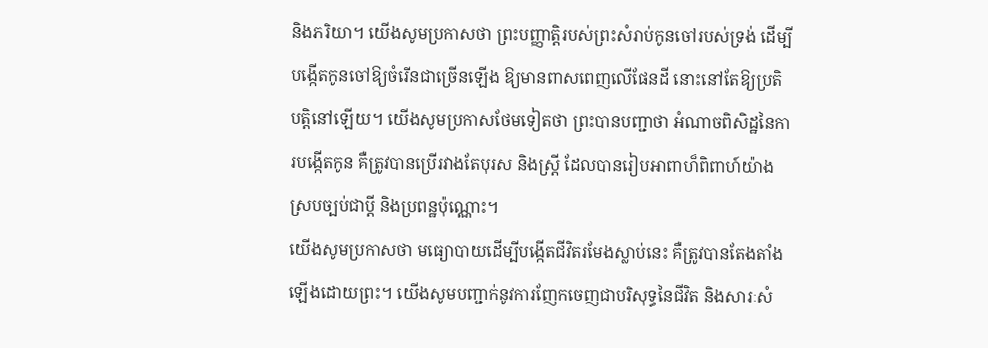និងភរិយា។ យើងសូមប្រកាសថា ព្រះបញ្ញាត្តិរបស់ព្រះសំរាប់កូនចៅរបស់ទ្រង់ ដើម្បីបង្កើតកូនចៅឱ្យចំរើនជាច្រើនឡើង ឱ្យមានពាសពេញលើផែនដី នោះនៅតែឱ្យប្រតិបត្តិនៅឡើយ។ យើងសូមប្រកាសថែមទៀតថា ព្រះបានបញ្ជាថា អំណាចពិសិដ្ឋនៃការបង្កើតកូន គឺត្រូវបានប្រើរវាងតែបុរស និងស្ត្រី ដែលបានរៀបអាពាហ៏ពិពាហ៍យ៉ាងស្របច្បប់ជាប្តី និងប្រពន្ឋប៉ុណ្ណោះ។
យើងសូមប្រកាសថា មធ្យោបាយដើម្បីបង្កើតជីវិតរមែងស្លាប់នេះ គឺត្រូវបានតែងតាំងឡើងដោយព្រះ។ យើងសូមបញ្ជាក់នូវការញែកចេញជាបរិសុទ្ធនៃជីវិត និងសារៈសំ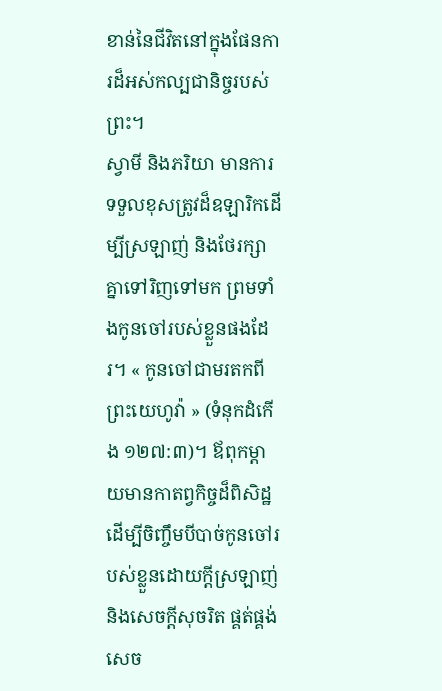ខាន់នៃជីវិតនៅក្នុងផែនការដ៏អស់កល្បជានិច្ចរបស់ព្រះ។
ស្វាមី និងភរិយា មានការទទួលខុសត្រូវដ៏ឧឡារិកដើម្បីស្រឡាញ់ និងថែរក្សាគ្នាទៅរិញទៅមក ព្រមទាំងកូនចៅរបស់ខ្លួនផងដែរ។ « កូនចៅជាមរតកពីព្រះយេហូវ៉ា » (ទំនុកដំកើង ១២៧:៣)។ ឪពុកម្តាយមានកាតព្វកិច្ចដ៏ពិសិដ្ឋ ដើម្បីចិញ្ចឹមបីបាច់កូនចៅរបស់ខ្លួនដោយក្តីស្រឡាញ់ និងសេចក្ដីសុចរិត ផ្គត់ផ្គង់សេច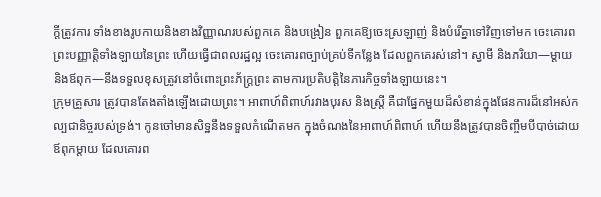ក្តីត្រូវការ ទាំងខាងរូបកាយនិងខាងវិញ្ញាណរបស់ពួកគេ និងបង្រៀន ពួកគេឱ្យចេះស្រឡាញ់ និងបំរើគ្នាទៅវិញទៅមក ចេះគោរពព្រះបញ្ញាត្តិទាំងឡាយនៃព្រះ ហើយធ្វើជាពលរដ្ឋល្អ ចេះគោរពច្បាប់គ្រប់ទីកន្លែង ដែលពួកគេរស់នៅ។ ស្វាមី និងភរិយា—ម្ដាយ និងឪពុក—នឹងទទួលខុសត្រូវនៅចំពោះព្រះភ័ក្រ្តព្រះ តាមការប្រតិបត្តិនៃភារកិច្ចទាំងឡាយនេះ។
ក្រុមគ្រួសារ ត្រូវបានតែងតាំងឡើងដោយព្រះ។ អាពាហ៍ពិពាហ៍រវាងបុរស និងស្ត្រី គឺជាផ្នែកមួយដ៏សំខាន់ក្នុងផែនការដ៏នៅអស់កល្បជានិច្ចរបស់ទ្រង់។ កូនចៅមានសិទ្ឋនឹងទទួលកំណើតមក ក្នុងចំណងនៃអាពាហ៍ពិពាហ៍ ហើយនឹងត្រូវបានចិញ្ចឹមបីបាច់ដោយឪពុកម្តាយ ដែលគោរព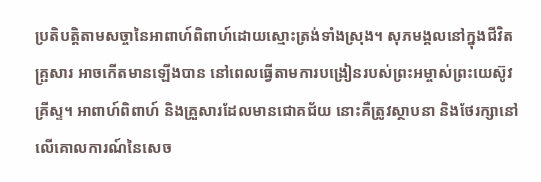ប្រតិបត្តិតាមសច្ចានៃអាពាហ៍ពិពាហ៍ដោយស្មោះត្រង់ទាំងស្រុង។ សុភមង្គលនៅក្នុងជីវិតគ្រ្ផសារ អាចកើតមានឡើងបាន នៅពេលធ្វើតាមការបង្រៀនរបស់ព្រះអម្ចាស់ព្រះយេស៊ូវគ្រីស្ទ។ អាពាហ៍ពិពាហ៍ និងគ្រួសារដែលមានជោគជ័យ នោះគឺត្រូវស្ថាបនា និងថែរក្សានៅលើគោលការណ៍នៃសេច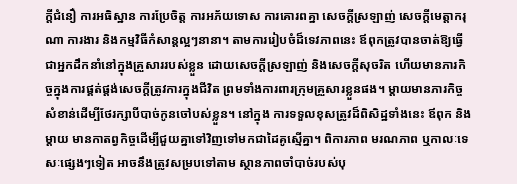ក្តីជំនឿ ការអធិស្ឋាន ការប្រែចិត្ត ការអភ័យទោស ការគោរពគ្នា សេចក្តីស្រឡាញ់ សេចក្តីមេត្តាករុណា ការងារ និងកម្មវិធីកំសាន្តល្អៗនានា។ តាមការរៀបចំដ៏ទេវភាពនេះ ឪពុកត្រូវបានចាត់ឱ្យធ្វើជាអ្នកដឹកនាំនៅក្នុងគ្រួសាររបស់ខ្លួន ដោយសេចក្តីស្រឡាញ់ និងសេចក្តីសុចរិត ហើយមានភារកិច្ចក្នុងការផ្គត់ផ្តង់សេចក្ដីត្រូវការក្នុងជីវិត ព្រមទាំងការពារក្រុមគ្រួសារខ្លួនផង។ ម្តាយមានភារកិច្ចសំខាន់ដើម្បីថែរក្សាបីបាច់កូនចៅបស់ខ្លួន។ នៅក្នុង ការទទួលខុសត្រូវដ៏ពិសិដ្ឋទាំងនេះ ឪពុក និងម្ដាយ មានកាតព្វកិច្ចដើម្បីជួយគ្នាទៅវិញទៅមកជាដៃគូស្មើគ្នា។ ពិការភាព មរណភាព ឬកាលៈទេសៈផ្សេងៗទៀត អាចនឹងត្រូវសម្របទៅតាម ស្ថានភាពចាំបាច់របស់បុ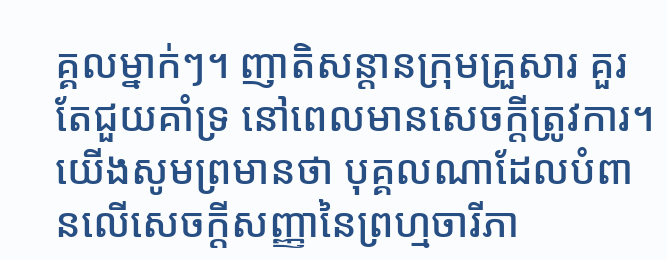គ្គលម្នាក់ៗ។ ញាតិសន្តានក្រុមគ្រួសារ គួរតែជួយគាំទ្រ នៅពេលមានសេចក្តីត្រូវការ។
យើងសូមព្រមានថា បុគ្គលណាដែលបំពានលើសេចក្តីសញ្ញានៃព្រហ្មចារីភា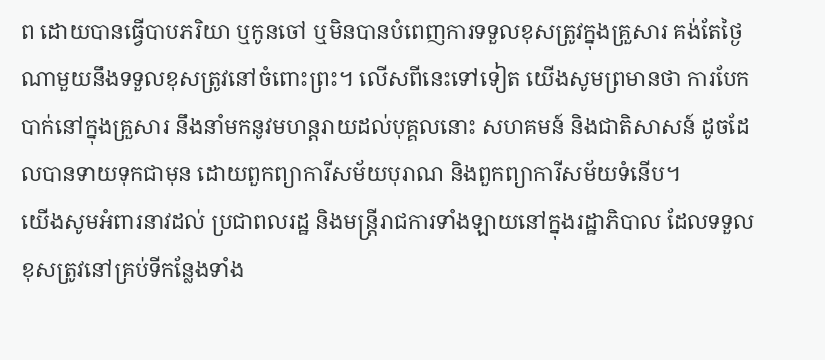ព ដោយបានធ្វើបាបភរិយា ឬកូនចៅ ឬមិនបានបំពេញការទទួលខុសត្រូវក្នុងគ្រួសារ គង់តែថ្ងៃណាមួយនឹងទទួលខុសត្រូវនៅចំពោះព្រះ។ លើសពីនេះទៅទៀត យើងសូមព្រមានថា ការបែកបាក់នៅក្នុងគ្រួសារ នឹងនាំមកនូវមហន្តរាយដល់បុគ្គលនោះ សហគមន៍ និងជាតិសាសន៍ ដូចដែលបានទាយទុកជាមុន ដោយពួកព្យាការីសម័យបុរាណ និងពួកព្យាការីសម័យទំនើប។
យើងសូមអំពារនាវដល់ ប្រជាពលរដ្ឋ និងមន្ត្រីរាជការទាំងឡាយនៅក្នុងរដ្ឋាភិបាល ដែលទទួលខុសត្រូវនៅគ្រប់ទីកន្លែងទាំង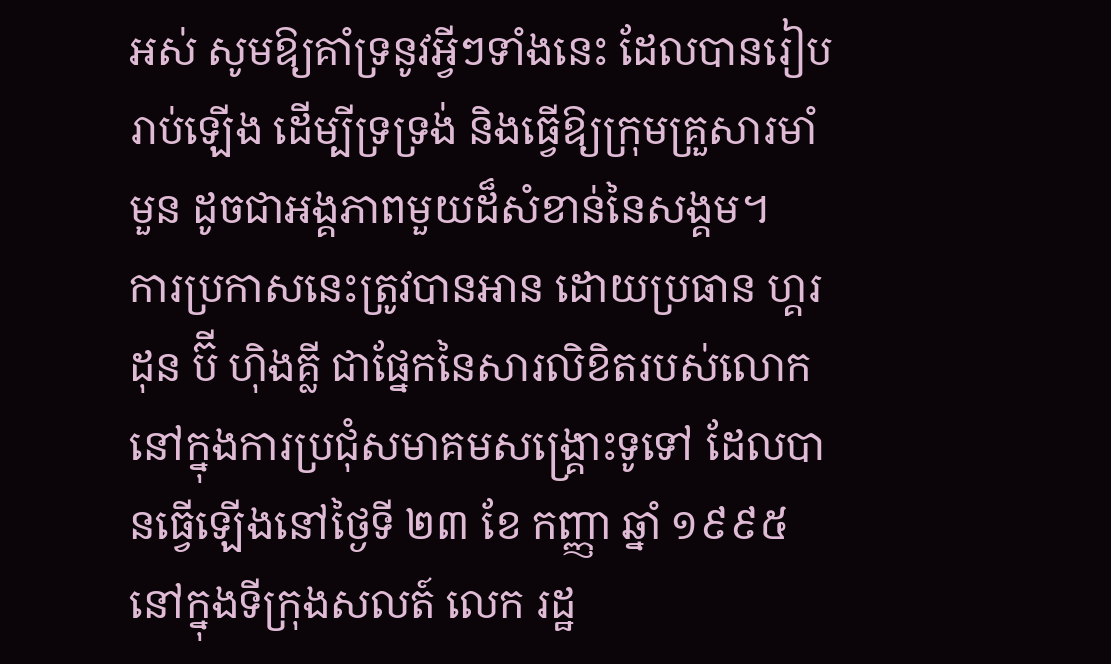អស់ សូមឱ្យគាំទ្រនូវអ្វីៗទាំងនេះ ដែលបានរៀបរាប់ឡើង ដើម្បីទ្រទ្រង់ និងធ្វើឱ្យក្រុមគ្រួសារមាំមួន ដូចជាអង្គភាពមួយដ៏សំខាន់នៃសង្គម។
ការប្រកាសនេះត្រូវបានអាន ដោយប្រធាន ហ្គរដុន ប៊ី ហ៊ិងគ្លី ជាផ្នែកនៃសារលិខិតរបស់លោក នៅក្នុងការប្រជុំសមាគមសង្គ្រោះទូទៅ ដែលបានធ្វើឡើងនៅថ្ងៃទី ២៣ ខែ កញ្ញា ឆ្នាំ ១៩៩៥ នៅក្នុងទីក្រុងសលត៍ លេក រដ្ឋ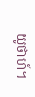យូថាហ៍។